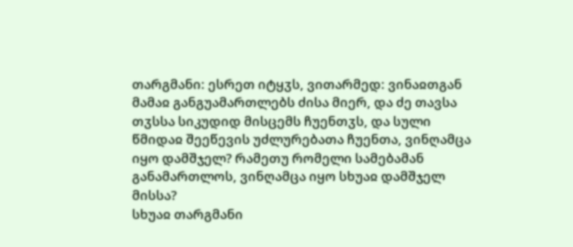თარგმანი: ესრეთ იტყჳს, ვითარმედ: ვინაჲთგან მამაჲ განგუამართლებს ძისა მიერ, და ძე თავსა თჳსსა სიკუდიდ მისცემს ჩუენთჳს, და სული წმიდაჲ შეეწევის უძლურებათა ჩუენთა, ვინღამცა იყო დამშჯელ? რამეთუ რომელი სამებამან განამართლოს, ვინღამცა იყო სხუაჲ დამშჯელ მისსა?
სხუაჲ თარგმანი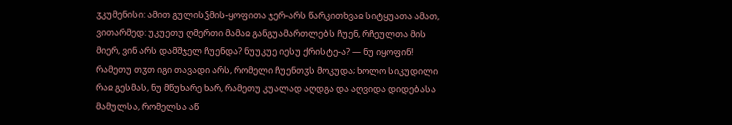ჳკუმენისი: ამით გულისჴმის-ყოფითა ჯერ-არს წარკითხვაჲ სიტყუათა ამათ, ვითარმედ: უკუეთუ ღმერთი მამაჲ განგუამართლებს ჩუენ, რჩეულთა მის მიერ, ვინ არს დამშჯელ ჩუენდა? ნუუკუე იესუ ქრისტე-ა? — ნუ იყოფინ! რამეთუ თჳთ იგი თავადი არს, რომელი ჩუენთჳს მოკუდა; ხოლო სიკუდილი რაჲ გესმას, ნუ მწუხარე ხარ, რამეთუ კუალად აღდგა და აღვიდა დიდებასა მამულსა, რომელსა აწ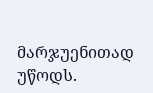მარჯუენითად უწოდს.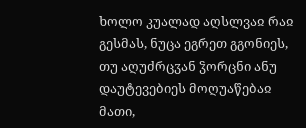ხოლო კუალად აღსლვაჲ რაჲ გესმას, ნუცა ეგრეთ გგონიეს, თუ აღუძრცჳან ჴორცნი ანუ დაუტევებიეს მოღუაწებაჲ მათი,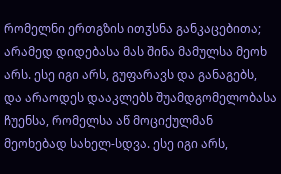რომელნი ერთგზის ითჳსნა განკაცებითა; არამედ დიდებასა მას შინა მამულსა მეოხ არს. ესე იგი არს, გუფარავს და განაგებს, და არაოდეს დააკლებს შუამდგომელობასა ჩუენსა, რომელსა აწ მოციქულმან მეოხებად სახელ-სდვა. ესე იგი არს,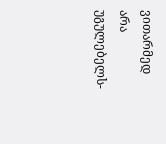ვითარმედ არა უგულებელს-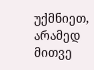უქმნიეთ, არამედ მითვე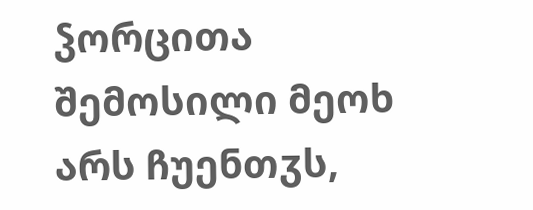ჴორცითა შემოსილი მეოხ არს ჩუენთჳს,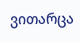ვითარცა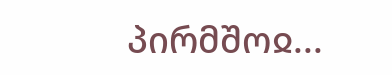პირმშოჲ...